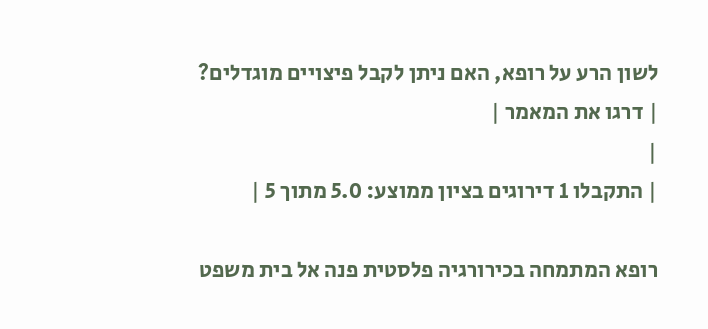לשון הרע על רופא, האם ניתן לקבל פיצויים מוגדלים?
| דרגו את המאמר |
|
| התקבלו 1 דירוגים בציון ממוצע: 5.0 מתוך 5 |

רופא המתמחה בכירורגיה פלסטית פנה אל בית משפט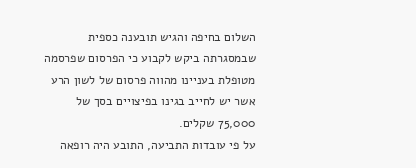השלום בחיפה והגיש תובענה כספית שבמסגרתה ביקש לקבוע כי הפרסום שפרסמה מטופלת בעניינו מהווה פרסום של לשון הרע אשר יש לחייב בגינו בפיצויים בסך של 75,000 שקלים.
על פי עובדות התביעה, התובע היה רופאה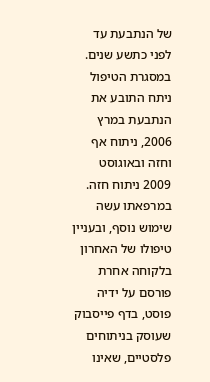של הנתבעת עד לפני כתשע שנים. במסגרת הטיפול ניתח התובע את הנתבעת במרץ 2006, ניתוח אף וחזה ובאוגוסט 2009 ניתוח חזה. במרפאתו עשה שימוש נוסף, ובעניין טיפולו של האחרון בלקוחה אחרת פורסם על ידיה פוסט, בדף פייסבוק שעוסק בניתוחים פלסטיים, שאינו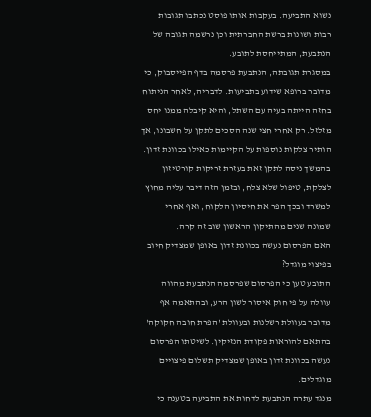נשוא התביעה. בעקבות אותו פוסט נכתבו תגובות רבות ושונות ברשת החברתית וכן נרשמה תגובה של הנתבעת, המתייחסת לתובע.
במסגרת תגובתה, הנתבעת פרסמה בדף הפייסבוק, כי מדובר ברופא שידוע בתביעות. לדבריה, לאחר הניתוח בחזה הייתה בעיה עם השתל, והיא קיבלה ממנו יחס מזלזל. רק אחרי חצי שנה הסכים לתקן על חשבונו, אך הותיר צלקות נוספות על הקיימות כאילו בכוונת זדון. בהמשך ניסה לתקן זאת בעזרת זריקות קורטיזון לצלקת, טיפול שלא צלח, ובזמן הזה דיבר עליה מחוץ למשרד ובכך הפר את חיסיון הלקוח, ואף אחרי שמונה שנים מהתיקון הראשון שוב זה קרה.
האם הפרסום נעשה בכוונת זדון באופן שמצדיק חיוב בפיצוי מוגדל?
התובע טען כי הפרסום שפרסמה הנתבעת מהווה עוולה על פי חוק איסור לשון הרע, ובהתאמה אף מדובר בעוולת רשלנות ובעוולת 'הפרת חובה חקוקה' בהתאם להוראות פקודת הנזיקין. לשיטתו הפרסום נעשה בכוונת זדון באופן שמצדיק תשלום פיצויים מוגדלים.
מנגד עתרה הנתבעת לדחות את התביעה בטענה כי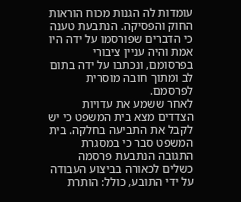עומדות לה הגנות מכוח הוראות החוק והפסיקה. הנתבעת טענה כי הדברים שפורסמו על ידה היו אמת והיה עניין ציבורי בפרסומם, ונכתבו על ידה בתום לב ומתוך חובה מוסרית לפרסמם.
לאחר ששמע את עדויות הצדדים מצא בית המשפט כי יש לקבל את התביעה בחלקה. בית המשפט סבר כי במסגרת התגובה הנתבעת פרסמה כשלים לכאורה בביצוע העבודה על ידי התובע, כולל: הותרת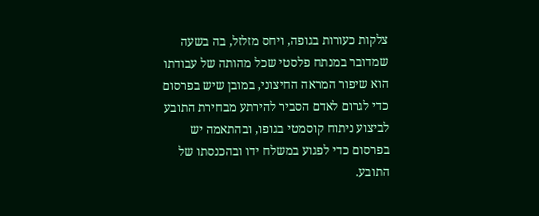צלקות כעורות בגופה, ויחס מזלזל, בה בשעה שמדובר במנתח פלסטי שכל מהותה של עבודתו הוא שיפור המראה החיצוני, במובן שיש בפרסום כדי לגרום לאדם הסביר להירתע מבחירת התובע לביצוע ניתוח קוסמטי בגופו, ובהתאמה יש בפרסום כדי לפגוע במשלח ידו ובהכנסתו של התובע.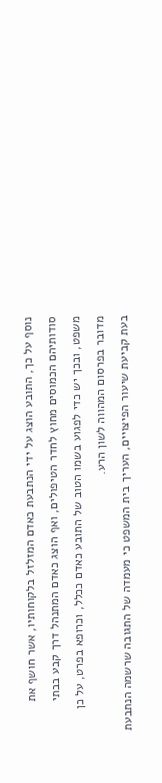נוסף על כך, התובע הוצג על ידי הנתבעת כאדם המזלזל בלקוחותיו, אשר חושף את סודותיהם הכמוסים מחוץ לחדר הטיפולים, ואף הוצג כאדם המתנהל דרך קבע בבתי משפט, ובכך יש כדי לפגוע בשמו הטוב של התובע כאדם ככלל, וכרופא בפרט, על כן מדובר בפרסום המהווה לשון הרע.
בעת קביעת שיעור הפיצויים, העריך בית המשפט כי מעמדה של התגובה שרשמה הנתבעת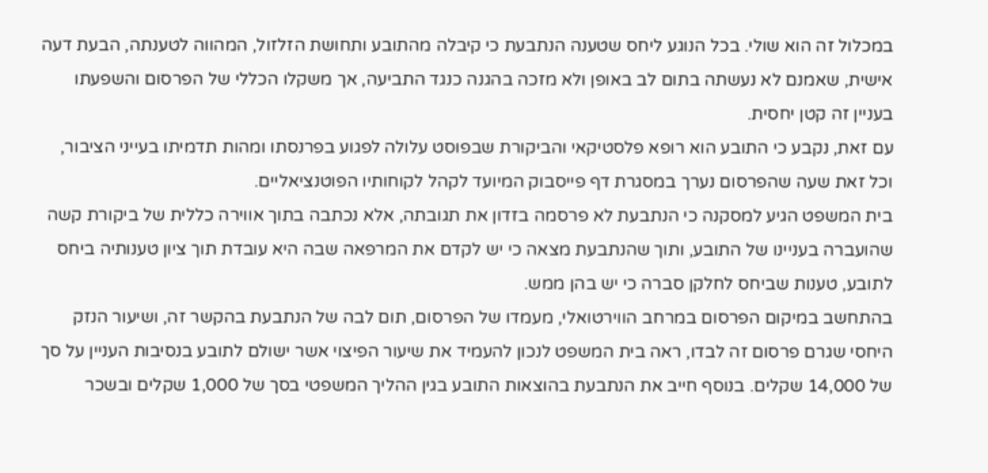במכלול זה הוא שולי. בכל הנוגע ליחס שטענה הנתבעת כי קיבלה מהתובע ותחושת הזלזול, המהווה לטענתה, הבעת דעה אישית, שאמנם לא נעשתה בתום לב באופן ולא מזכה בהגנה כנגד התביעה, אך משקלו הכללי של הפרסום והשפעתו בעניין זה קטן יחסית.
עם זאת, נקבע כי התובע הוא רופא פלסטיקאי והביקורת שבפוסט עלולה לפגוע בפרנסתו ומהות תדמיתו בעייני הציבור, וכל זאת שעה שהפרסום נערך במסגרת דף פייסבוק המיועד לקהל לקוחותיו הפוטנציאליים.
בית המשפט הגיע למסקנה כי הנתבעת לא פרסמה בזדון את תגובתה, אלא נכתבה בתוך אווירה כללית של ביקורת קשה שהועברה בעניינו של התובע, ותוך שהנתבעת מצאה כי יש לקדם את המרפאה שבה היא עובדת תוך ציון טענותיה ביחס לתובע, טענות שביחס לחלקן סברה כי יש בהן ממש.
בהתחשב במיקום הפרסום במרחב הווירטואלי, מעמדו של הפרסום, תום לבה של הנתבעת בהקשר זה, ושיעור הנזק היחסי שגרם פרסום זה לבדו, ראה בית המשפט לנכון להעמיד את שיעור הפיצוי אשר ישולם לתובע בנסיבות העניין על סך של 14,000 שקלים. בנוסף חייב את הנתבעת בהוצאות התובע בגין ההליך המשפטי בסך של 1,000 שקלים ובשכר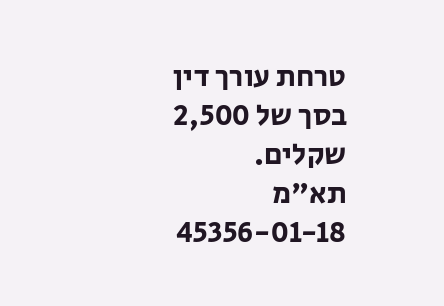טרחת עורך דין בסך של 2,500 שקלים.
תא"מ 45356-01-18